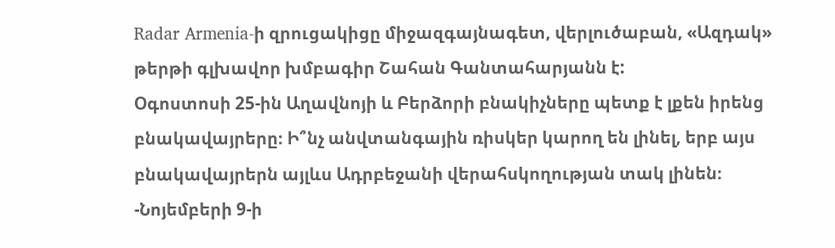Radar Armenia-ի զրուցակիցը միջազգայնագետ, վերլուծաբան, «Ազդակ» թերթի գլխավոր խմբագիր Շահան Գանտահարյանն է:
Օգոստոսի 25-ին Աղավնոյի և Բերձորի բնակիչները պետք է լքեն իրենց բնակավայրերը։ Ի՞նչ անվտանգային ռիսկեր կարող են լինել, երբ այս բնակավայրերն այլևս Ադրբեջանի վերահսկողության տակ լինեն։
-Նոյեմբերի 9-ի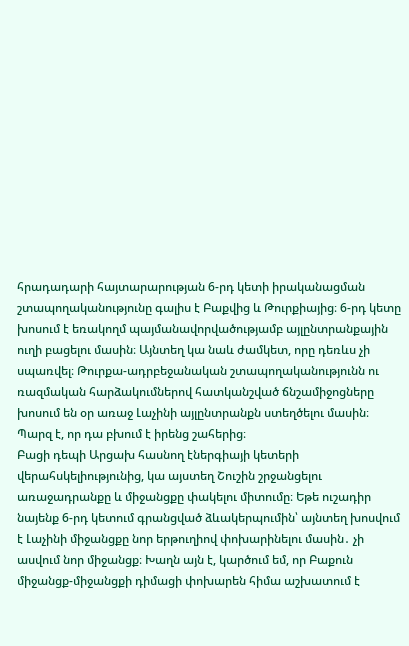հրադադարի հայտարարության 6-րդ կետի իրականացման շտապողականությունը գալիս է Բաքվից և Թուրքիայից։ 6-րդ կետը խոսում է եռակողմ պայմանավորվածությամբ այլընտրանքային ուղի բացելու մասին։ Այնտեղ կա նաև ժամկետ, որը դեռևս չի սպառվել։ Թուրքա-ադրբեջանական շտապողականությունն ու ռազմական հարձակումներով հատկանշված ճնշամիջոցները խոսում են օր առաջ Լաչինի այլընտրանքն ստեղծելու մասին։ Պարզ է, որ դա բխում է իրենց շահերից։
Բացի դեպի Արցախ հասնող էներգիայի կետերի վերահսկելիությունից, կա այստեղ Շուշին շրջանցելու առաջադրանքը և միջանցքը փակելու միտումը։ Եթե ուշադիր նայենք 6-րդ կետում գրանցված ձևակերպումին՝ այնտեղ խոսվում է Լաչինի միջանցքը նոր երթուղիով փոխարինելու մասին․ չի ասվում նոր միջանցք։ Խաղն այն է, կարծում եմ, որ Բաքուն միջանցք-միջանցքի դիմացի փոխարեն հիմա աշխատում է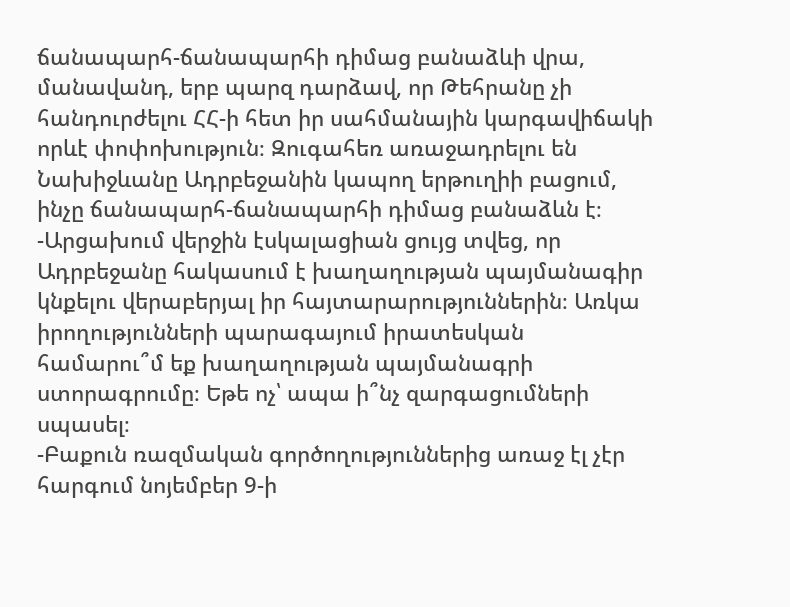ճանապարհ-ճանապարհի դիմաց բանաձևի վրա, մանավանդ, երբ պարզ դարձավ, որ Թեհրանը չի հանդուրժելու ՀՀ-ի հետ իր սահմանային կարգավիճակի որևէ փոփոխություն։ Զուգահեռ առաջադրելու են Նախիջևանը Ադրբեջանին կապող երթուղիի բացում, ինչը ճանապարհ-ճանապարհի դիմաց բանաձևն է։
-Արցախում վերջին էսկալացիան ցույց տվեց, որ Ադրբեջանը հակասում է խաղաղության պայմանագիր կնքելու վերաբերյալ իր հայտարարություններին։ Առկա իրողությունների պարագայում իրատեսկան համարու՞մ եք խաղաղության պայմանագրի ստորագրումը։ Եթե ոչ՝ ապա ի՞նչ զարգացումների սպասել։
-Բաքուն ռազմական գործողություններից առաջ էլ չէր հարգում նոյեմբեր 9-ի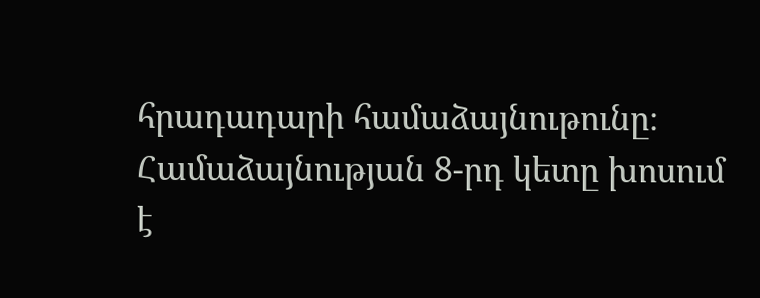հրադադարի համաձայնութունը։ Համաձայնության 8-րդ կետը խոսում է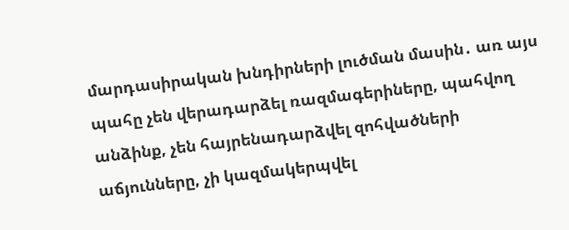մարդասիրական խնդիրների լուծման մասին․ առ այս պահը չեն վերադարձել ռազմագերիները, պահվող անձինք, չեն հայրենադարձվել զոհվածների աճյունները, չի կազմակերպվել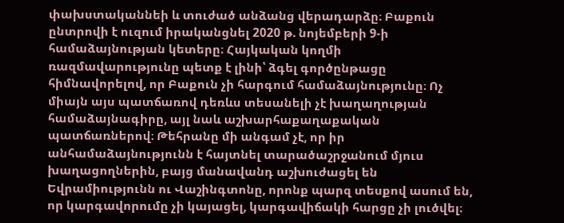փախստականնեի և տուժած անձանց վերադարձը։ Բաքուն ընտրովի է ուզում իրականցնել 2020 թ. նոյեմբերի 9-ի համաձայնության կետերը։ Հայկական կողմի ռազմավարությունը պետք է լինի՝ ձգել գործընթացը հիմնավորելով, որ Բաքուն չի հարգում համաձայնությունը։ Ոչ միայն այս պատճառով դեռևս տեսանելի չէ խաղաղության համաձայնագիրը, այլ նաև աշխարհաքաղաքական պատճառներով։ Թեհրանը մի անգամ չէ, որ իր անհամաձայնությունն է հայտնել տարածաշրջանում մյուս խաղացողներին, բայց մանավանդ աշխուժացել են Եվրամիությունն ու Վաշինգտոնը, որոնք պարզ տեսքով ասում են, որ կարգավորումը չի կայացել, կարգավիճակի հարցը չի լուծվել։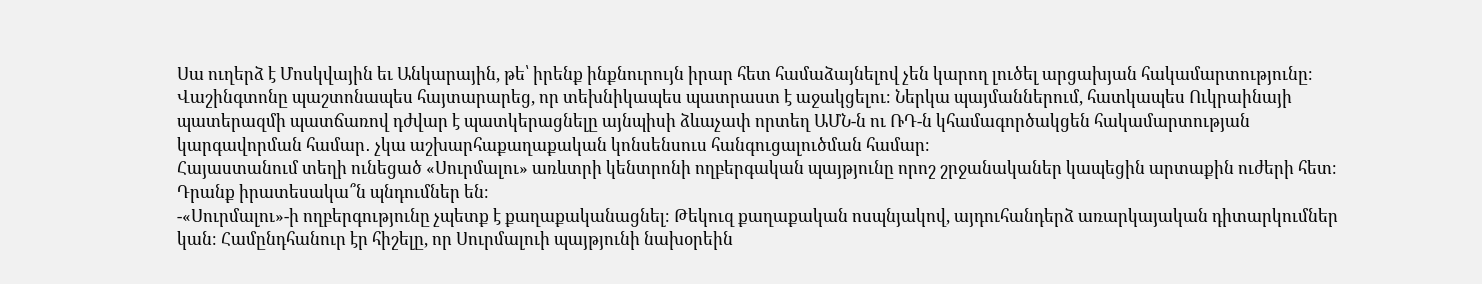Սա ուղերձ է Մոսկվային եւ Անկարային, թե՝ իրենք ինքնուրույն իրար հետ համաձայնելով չեն կարող լուծել արցախյան հակամարտությունը։ Վաշինգտոնը պաշտոնապես հայտարարեց, որ տեխնիկապես պատրաստ է աջակցելու։ Ներկա պայմաններում, հատկապես Ուկրաինայի պատերազմի պատճառով դժվար է պատկերացնելը այնպիսի ձևաչափ որտեղ ԱՄՆ-ն ու ՌԴ-ն կհամագործակցեն հակամարտության կարգավորման համար․ չկա աշխարհաքաղաքական կոնսենսուս հանգուցալուծման համար։
Հայաստանում տեղի ունեցած «Սուրմալու» առևտրի կենտրոնի ողբերգական պայթյունը որոշ շրջանականեր կապեցին արտաքին ուժերի հետ։ Դրանք իրատեսակա՞ն պնդումներ են։
-«Սուրմալու»-ի ողբերգությունը չպետք է քաղաքականացնել։ Թեկուզ քաղաքական ոսպնյակով, այդուհանդերձ առարկայական դիտարկումներ կան։ Համընդհանուր էր հիշելը, որ Սուրմալուի պայթյունի նախօրեին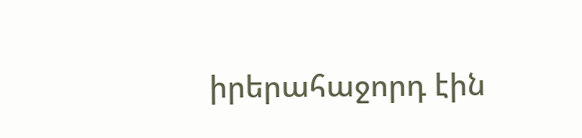իրերահաջորդ էին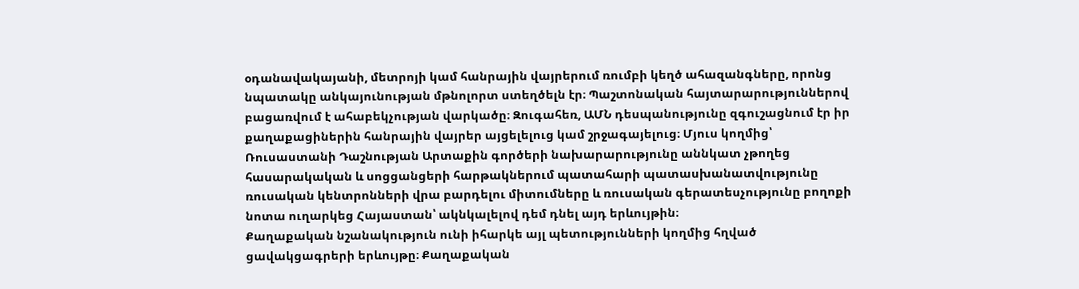օդանավակայանի, մետրոյի կամ հանրային վայրերում ռումբի կեղծ ահազանգները, որոնց նպատակը անկայունության մթնոլորտ ստեղծելն էր։ Պաշտոնական հայտարարություններով բացառվում է ահաբեկչության վարկածը։ Զուգահեռ, ԱՄՆ դեսպանությունը զգուշացնում էր իր քաղաքացիներին հանրային վայրեր այցելելուց կամ շրջագայելուց։ Մյուս կողմից՝ Ռուսաստանի Դաշնության Արտաքին գործերի նախարարությունը աննկատ չթողեց հասարակական և սոցցանցերի հարթակներում պատահարի պատասխանատվությունը ռուսական կենտրոնների վրա բարդելու միտումները և ռուսական գերատեսչությունը բողոքի նոտա ուղարկեց Հայաստան՝ ակնկալելով դեմ դնել այդ երևույթին։
Քաղաքական նշանակություն ունի իհարկե այլ պետությունների կողմից հղված ցավակցագրերի երևույթը։ Քաղաքական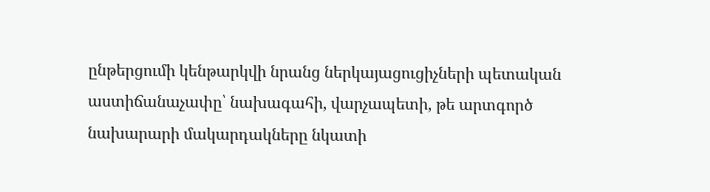ընթերցումի կենթարկվի նրանց ներկայացուցիչների պետական աստիճանաչափը՝ նախագահի, վարչապետի, թե արտգործ նախարարի մակարդակները նկատի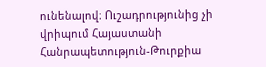ունենալով։ Ուշադրությունից չի վրիպում Հայաստանի Հանրապետություն-Թուրքիա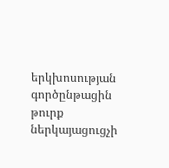երկխոսության գործընթացին թուրք ներկայացուցչի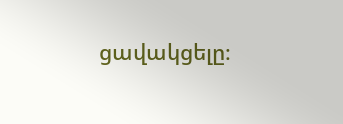ցավակցելը։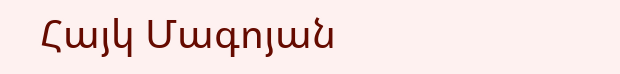Հայկ Մագոյան